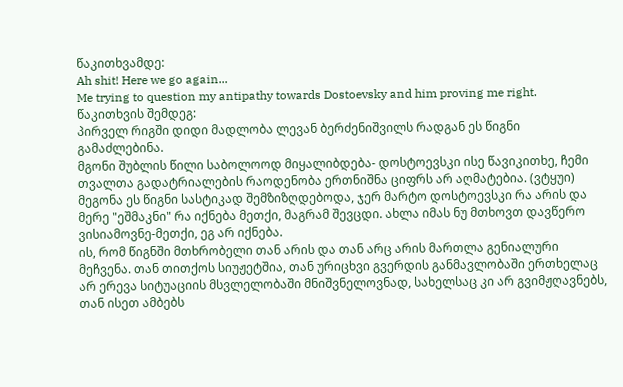წაკითხვამდე:
Ah shit! Here we go again...
Me trying to question my antipathy towards Dostoevsky and him proving me right.
წაკითხვის შემდეგ:
პირველ რიგში დიდი მადლობა ლევან ბერძენიშვილს რადგან ეს წიგნი გამაძლებინა.
მგონი შუბლის წილი საბოლოოდ მიყალიბდება- დოსტოევსკი ისე წავიკითხე, ჩემი თვალთა გადატრიალების რაოდენობა ერთნიშნა ციფრს არ აღმატებია. (ვტყუი)
მეგონა ეს წიგნი სასტიკად შემზიზღდებოდა, ჯერ მარტო დოსტოევსკი რა არის და მერე "ეშმაკნი" რა იქნება მეთქი, მაგრამ შევცდი. ახლა იმას ნუ მთხოვთ დავწერო ვისიამოვნე-მეთქი, ეგ არ იქნება.
ის, რომ წიგნში მთხრობელი თან არის და თან არც არის მართლა გენიალური მეჩვენა. თან თითქოს სიუჟეტშია, თან ურიცხვი გვერდის განმავლობაში ერთხელაც არ ერევა სიტუაციის მსვლელობაში მნიშვნელოვნად, სახელსაც კი არ გვიმჟღავნებს, თან ისეთ ამბებს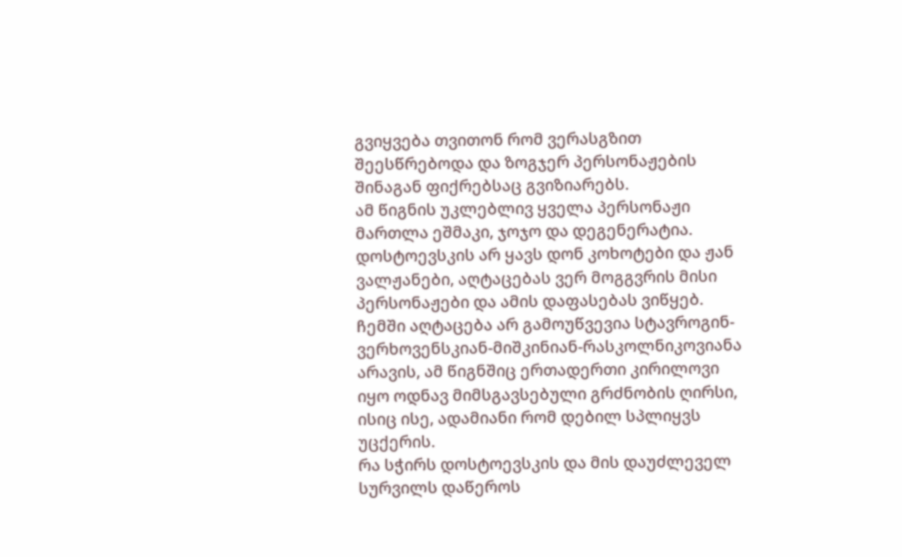გვიყვება თვითონ რომ ვერასგზით შეესწრებოდა და ზოგჯერ პერსონაჟების შინაგან ფიქრებსაც გვიზიარებს.
ამ წიგნის უკლებლივ ყველა პერსონაჟი მართლა ეშმაკი, ჯოჯო და დეგენერატია.
დოსტოევსკის არ ყავს დონ კოხოტები და ჟან ვალჟანები, აღტაცებას ვერ მოგგვრის მისი პერსონაჟები და ამის დაფასებას ვიწყებ. ჩემში აღტაცება არ გამოუწვევია სტავროგინ-ვერხოვენსკიან-მიშკინიან-რასკოლნიკოვიანა არავის, ამ წიგნშიც ერთადერთი კირილოვი იყო ოდნავ მიმსგავსებული გრძნობის ღირსი, ისიც ისე, ადამიანი რომ დებილ სპლიყვს უცქერის.
რა სჭირს დოსტოევსკის და მის დაუძლეველ სურვილს დაწეროს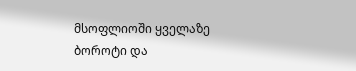მსოფლიოში ყველაზე ბოროტი და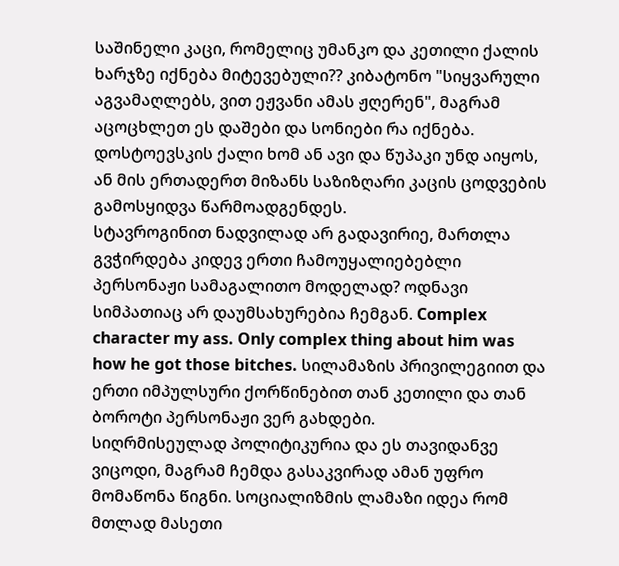საშინელი კაცი, რომელიც უმანკო და კეთილი ქალის ხარჯზე იქნება მიტევებული?? კიბატონო "სიყვარული აგვამაღლებს, ვით ეჟვანი ამას ჟღერენ", მაგრამ აცოცხლეთ ეს დაშები და სონიები რა იქნება. დოსტოევსკის ქალი ხომ ან ავი და წუპაკი უნდ აიყოს, ან მის ერთადერთ მიზანს საზიზღარი კაცის ცოდვების გამოსყიდვა წარმოადგენდეს.
სტავროგინით ნადვილად არ გადავირიე, მართლა გვჭირდება კიდევ ერთი ჩამოუყალიებებლი პერსონაჟი სამაგალითო მოდელად? ოდნავი სიმპათიაც არ დაუმსახურებია ჩემგან. Complex character my ass. Only complex thing about him was how he got those bitches. სილამაზის პრივილეგიით და ერთი იმპულსური ქორწინებით თან კეთილი და თან ბოროტი პერსონაჟი ვერ გახდები.
სიღრმისეულად პოლიტიკურია და ეს თავიდანვე ვიცოდი, მაგრამ ჩემდა გასაკვირად ამან უფრო მომაწონა წიგნი. სოციალიზმის ლამაზი იდეა რომ მთლად მასეთი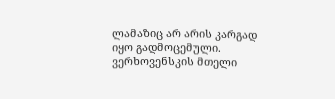ლამაზიც არ არის კარგად იყო გადმოცემული. ვერხოვენსკის მთელი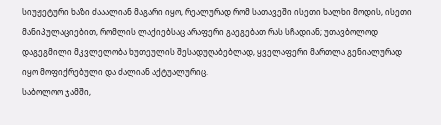სიუჟეტური ხაზი ძააალიან მაგარი იყო, რეალურად რომ სათავეში ისეთი ხალხი მოდის, ისეთი მანიპულაციებით, რომლის ლაქიებსაც არაფერი გაეგებათ რას სჩადიან; უთავბოლოდ დაგეგმილი მკვლელობა ხუთეულის შესადუღაბებლად, ყველაფერი მართლა გენიალურად იყო მოფიქრებული და ძალიან აქტუალურიც.
საბოლოო ჯამში,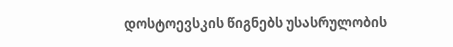დოსტოევსკის წიგნებს უსასრულობის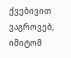ქვებივით ვაგროვებ, იმიტომ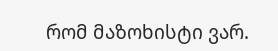რომ მაზოხისტი ვარ.